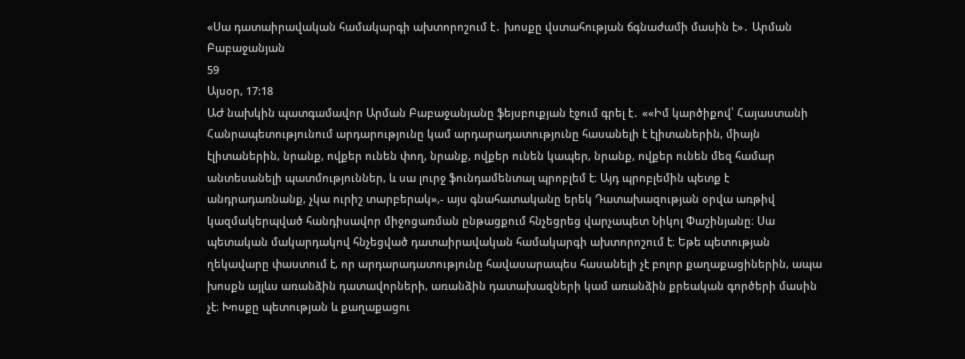«Սա դատաիրավական համակարգի ախտորոշում է․ խոսքը վստահության ճգնաժամի մասին է»․ Արման Բաբաջանյան
59
Այսօր, 17:18
ԱԺ նախկին պատգամավոր Արման Բաբաջանյանը ֆեյսբուքյան էջում գրել է․ ««Իմ կարծիքով՝ Հայաստանի Հանրապետությունում արդարությունը կամ արդարադատությունը հասանելի է էլիտաներին, միայն էլիտաներին, նրանք, ովքեր ունեն փող, նրանք, ովքեր ունեն կապեր, նրանք, ովքեր ունեն մեզ համար անտեսանելի պատմություններ, և սա լուրջ ֆունդամենտալ պրոբլեմ է։ Այդ պրոբլեմին պետք է անդրադառնանք, չկա ուրիշ տարբերակ»,- այս գնահատականը երեկ Դատախազության օրվա առթիվ կազմակերպված հանդիսավոր միջոցառման ընթացքում հնչեցրեց վարչապետ Նիկոլ Փաշինյանը։ Սա պետական մակարդակով հնչեցված դատաիրավական համակարգի ախտորոշում է։ Եթե պետության ղեկավարը փաստում է, որ արդարադատությունը հավասարապես հասանելի չէ բոլոր քաղաքացիներին, ապա խոսքն այլևս առանձին դատավորների, առանձին դատախազների կամ առանձին քրեական գործերի մասին չէ։ Խոսքը պետության և քաղաքացու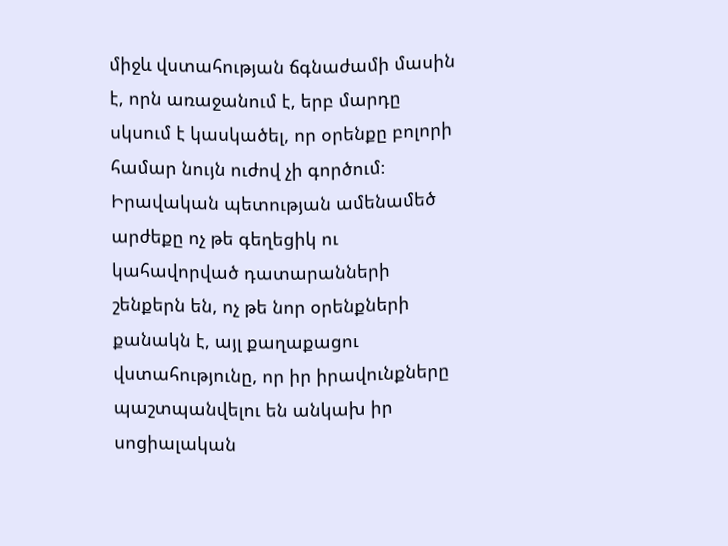միջև վստահության ճգնաժամի մասին է, որն առաջանում է, երբ մարդը սկսում է կասկածել, որ օրենքը բոլորի համար նույն ուժով չի գործում։ Իրավական պետության ամենամեծ արժեքը ոչ թե գեղեցիկ ու կահավորված դատարանների շենքերն են, ոչ թե նոր օրենքների քանակն է, այլ քաղաքացու վստահությունը, որ իր իրավունքները պաշտպանվելու են անկախ իր սոցիալական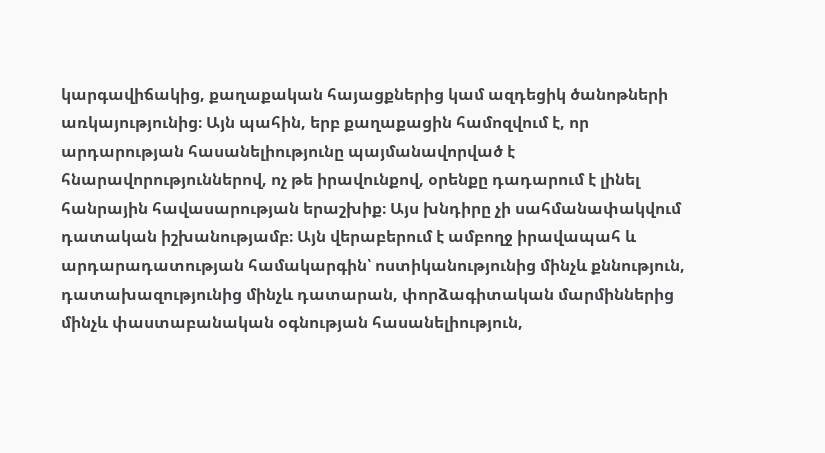կարգավիճակից, քաղաքական հայացքներից կամ ազդեցիկ ծանոթների առկայությունից։ Այն պահին, երբ քաղաքացին համոզվում է, որ արդարության հասանելիությունը պայմանավորված է հնարավորություններով, ոչ թե իրավունքով, օրենքը դադարում է լինել հանրային հավասարության երաշխիք։ Այս խնդիրը չի սահմանափակվում դատական իշխանությամբ։ Այն վերաբերում է ամբողջ իրավապահ և արդարադատության համակարգին՝ ոստիկանությունից մինչև քննություն, դատախազությունից մինչև դատարան, փորձագիտական մարմիններից մինչև փաստաբանական օգնության հասանելիություն,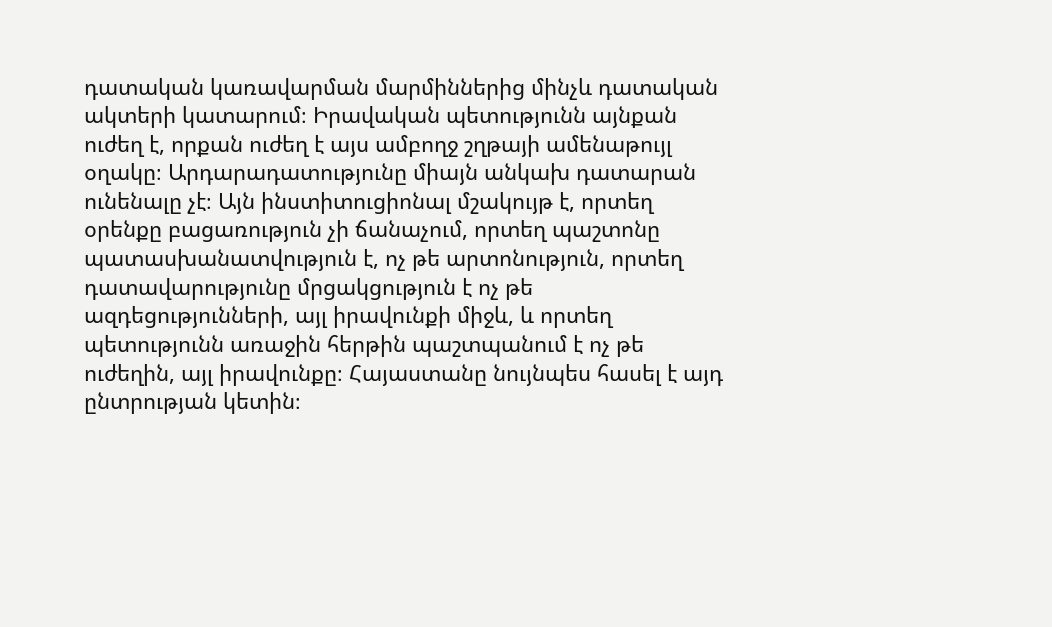դատական կառավարման մարմիններից մինչև դատական ակտերի կատարում։ Իրավական պետությունն այնքան ուժեղ է, որքան ուժեղ է այս ամբողջ շղթայի ամենաթույլ օղակը։ Արդարադատությունը միայն անկախ դատարան ունենալը չէ։ Այն ինստիտուցիոնալ մշակույթ է, որտեղ օրենքը բացառություն չի ճանաչում, որտեղ պաշտոնը պատասխանատվություն է, ոչ թե արտոնություն, որտեղ դատավարությունը մրցակցություն է ոչ թե ազդեցությունների, այլ իրավունքի միջև, և որտեղ պետությունն առաջին հերթին պաշտպանում է ոչ թե ուժեղին, այլ իրավունքը։ Հայաստանը նույնպես հասել է այդ ընտրության կետին։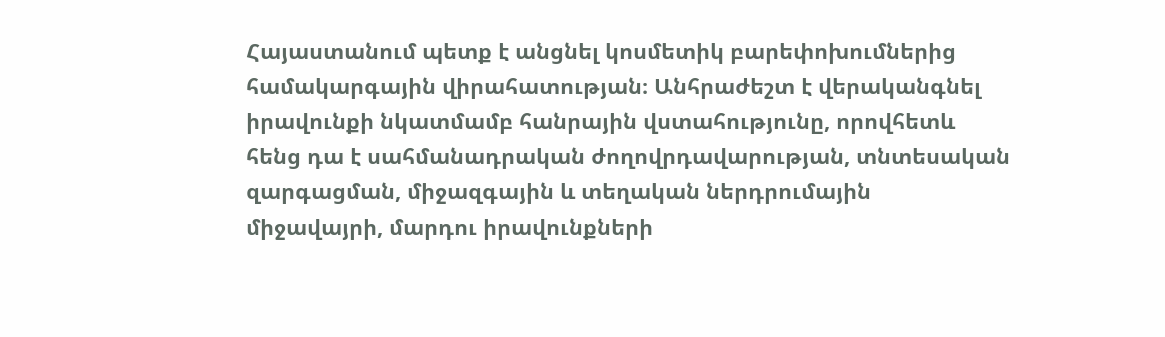Հայաստանում պետք է անցնել կոսմետիկ բարեփոխումներից համակարգային վիրահատության։ Անհրաժեշտ է վերականգնել իրավունքի նկատմամբ հանրային վստահությունը, որովհետև հենց դա է սահմանադրական ժողովրդավարության, տնտեսական զարգացման, միջազգային և տեղական ներդրումային միջավայրի, մարդու իրավունքների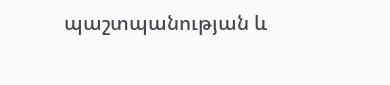պաշտպանության և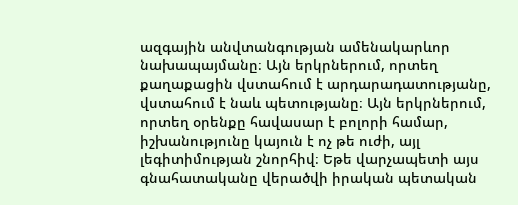ազգային անվտանգության ամենակարևոր նախապայմանը։ Այն երկրներում, որտեղ քաղաքացին վստահում է արդարադատությանը, վստահում է նաև պետությանը։ Այն երկրներում, որտեղ օրենքը հավասար է բոլորի համար, իշխանությունը կայուն է ոչ թե ուժի, այլ լեգիտիմության շնորհիվ։ Եթե վարչապետի այս գնահատականը վերածվի իրական պետական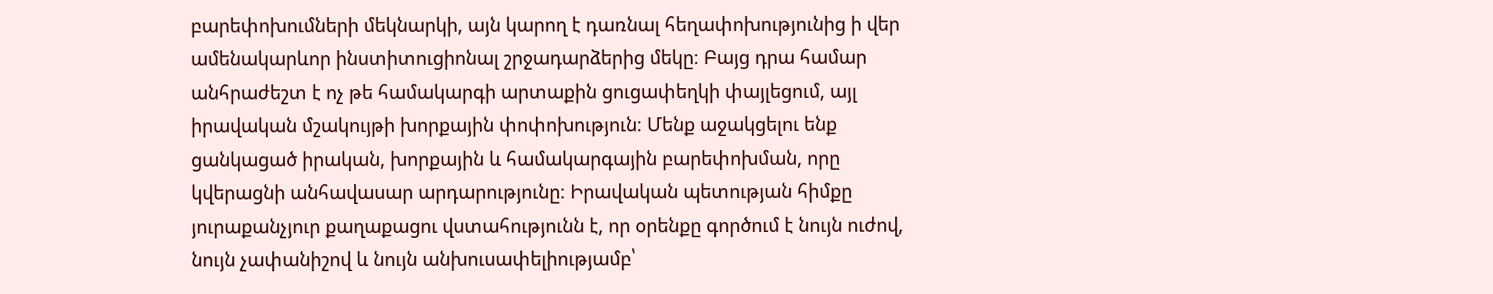բարեփոխումների մեկնարկի, այն կարող է դառնալ հեղափոխությունից ի վեր ամենակարևոր ինստիտուցիոնալ շրջադարձերից մեկը։ Բայց դրա համար անհրաժեշտ է ոչ թե համակարգի արտաքին ցուցափեղկի փայլեցում, այլ իրավական մշակույթի խորքային փոփոխություն։ Մենք աջակցելու ենք ցանկացած իրական, խորքային և համակարգային բարեփոխման, որը կվերացնի անհավասար արդարությունը։ Իրավական պետության հիմքը յուրաքանչյուր քաղաքացու վստահությունն է, որ օրենքը գործում է նույն ուժով, նույն չափանիշով և նույն անխուսափելիությամբ՝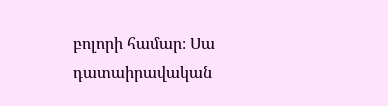բոլորի համար։ Սա դատաիրավական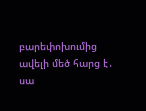բարեփոխումից ավելի մեծ հարց է․ սա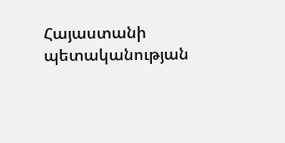Հայաստանի պետականության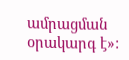ամրացման օրակարգ է»: